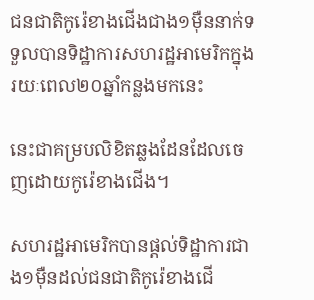ជនជាតិកូរ៉េខាងជើងជាង១ម៉ឺននាក់ទទួលបានទិដ្ឋាការសហរដ្ឋអាមេរិកក្នុងរយៈពេល២០ឆ្នាំកន្លងមកនេះ

នេះជាគម្របលិខិតឆ្លងដែនដែលចេញដោយកូរ៉េខាងជើង។

សហរដ្ឋអាមេរិកបានផ្តល់ទិដ្ឋាការជាង១ម៉ឺនដល់ជនជាតិកូរ៉េខាងជើ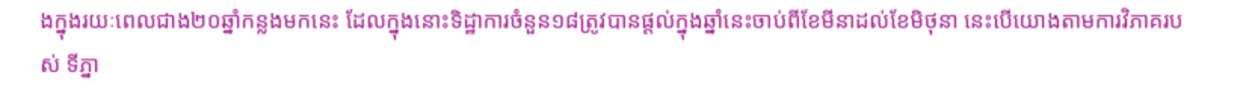ងក្នុងរយៈពេលជាង២០ឆ្នាំកន្លងមកនេះ ដែលក្នុងនោះទិដ្ឋាការចំនួន១៨ត្រូវបានផ្តល់ក្នុងឆ្នាំនេះចាប់ពីខែមីនាដល់ខែមិថុនា នេះបើយោងតាមការវិភាគរបស់ ទីភ្នា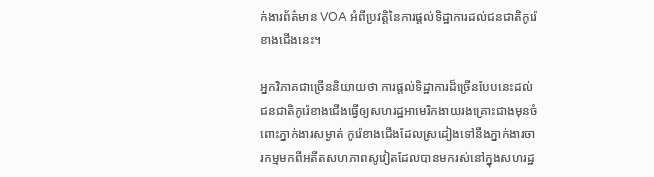ក់ងារព័ត៌មាន VOA អំពីប្រវត្តិនៃការផ្តល់ទិដ្ឋាការដល់ជនជាតិកូរ៉េខាងជើងនេះ។

អ្នកវិភាគជាច្រើននិយាយថា ការផ្តល់ទិដ្ឋាការដ៏ច្រើនបែបនេះដល់ជនជាតិកូរ៉េខាងជើងធ្វើឲ្យសហរដ្ឋអាមេរិកងាយរងគ្រោះជាងមុនចំពោះភ្នាក់ងារសម្ងាត់ កូរ៉េខាងជើងដែលស្រដៀងទៅនឹងភ្នាក់ងារចារកម្មមកពីអតីតសហភាពសូវៀតដែលបានមករស់នៅក្នុងសហរដ្ឋ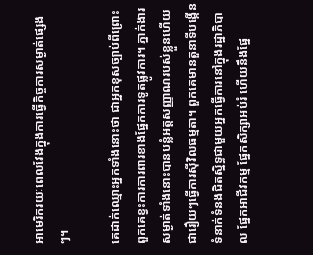អាមេរិករយៈពេលវែងក្នុងការធ្វើកិច្ចការសម្ងាត់ផ្សេងៗ។

គេដាក់ឈ្មោះអ្នកទាំងនោះថា ជាអ្នកខុសច្បាប់ពីព្រោះពួកគេខ្វះការការពារខាងផ្នែកការទូតផ្លូវការ។ ភ្នាក់ងារសម្ងាត់ទាំងនោះបានបន្លំអត្តសញ្ញាណរបស់ខ្លួនហើយជារឿយៗធ្វើការស៊ីវិលធម្មតា។ ពួកគេមានតួនាទីបង្កើនទំនាក់ទំនងជិតស្និទ្ធជាមួយអ្នកធ្វើការនៅក្នុងរដ្ឋាភិបាល ផ្នែកអាជីវកម្ម ផ្នែកសិក្សាអប់រំ ហើយនឹងផ្នែ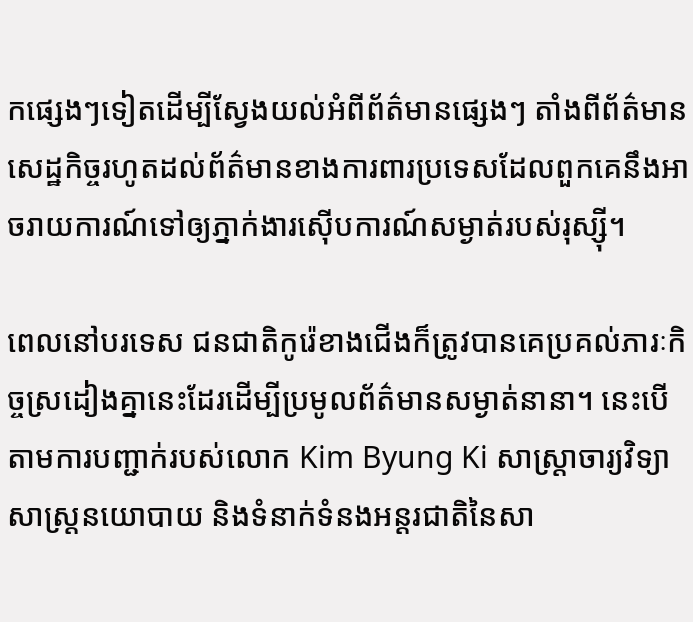កផ្សេងៗទៀតដើម្បីស្វែងយល់អំពីព័ត៌មានផ្សេងៗ តាំងពីព័ត៌មានសេដ្ឋកិច្ចរហូតដល់ព័ត៌មានខាងការពារប្រទេសដែលពួកគេនឹងអាចរាយការណ៍ទៅឲ្យភ្នាក់ងារស៊ើបការណ៍សម្ងាត់របស់រុស្ស៊ី។

ពេលនៅបរទេស ជនជាតិកូរ៉េខាងជើងក៏ត្រូវបានគេប្រគល់ភារៈកិច្ចស្រដៀងគ្នានេះដែរដើម្បីប្រមូលព័ត៌មានសម្ងាត់នានា។ នេះបើតាមការបញ្ជាក់របស់លោក Kim Byung Ki សាស្ត្រាចារ្យវិទ្យាសាស្ត្រនយោបាយ និងទំនាក់ទំនងអន្តរជាតិនៃសា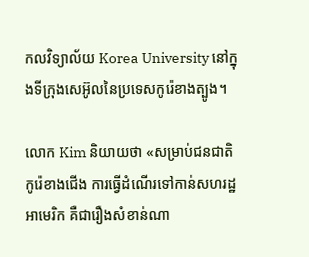កលវិទ្យាល័យ Korea University នៅក្នុងទីក្រុងសេអ៊ូលនៃប្រទេសកូរ៉េខាងត្បូង។

លោក Kim និយាយថា «សម្រាប់ជនជាតិកូរ៉េខាងជើង ការធ្វើដំណើរទៅកាន់សហរដ្ឋអាមេរិក គឺជារឿងសំខាន់ណា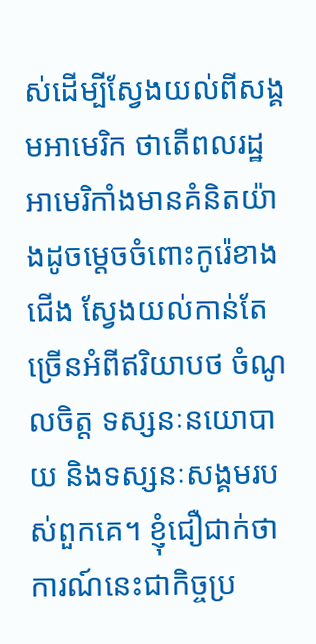ស់ដើម្បីស្វែងយល់ពីសង្គមអាមេរិក ថាតើពលរដ្ឋអាមេរិកាំងមានគំនិតយ៉ាងដូចម្តេចចំពោះកូរ៉េខាងជើង ស្វែងយល់កាន់តែច្រើនអំពីឥរិយាបថ ចំណូលចិត្ត ទស្សនៈនយោបាយ និងទស្សនៈសង្គមរបស់ពួកគេ។ ខ្ញុំជឿជាក់ថា ការណ៍នេះជាកិច្ចប្រ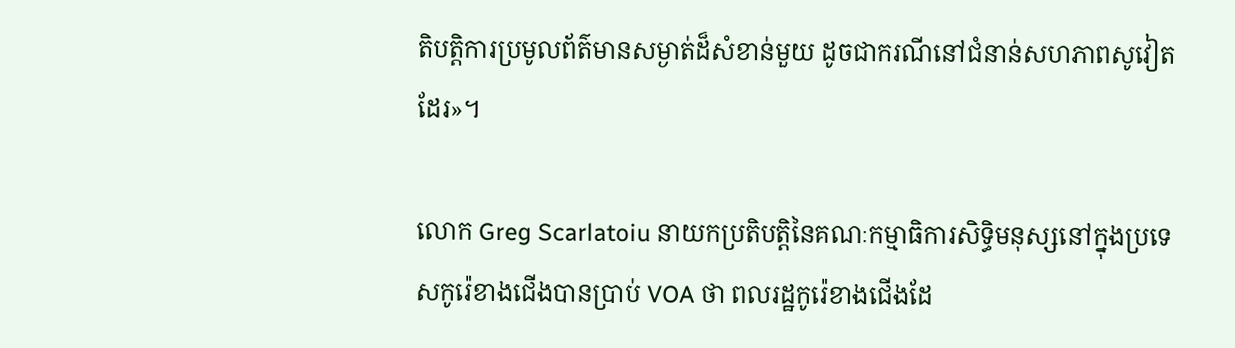តិបត្តិការប្រមូលព័ត៌មានសម្ងាត់ដ៏សំខាន់មួយ ដូចជាករណីនៅជំនាន់សហភាពសូវៀតដែរ‍»។

លោក Greg Scarlatoiu នាយកប្រតិបត្តិនៃគណៈកម្មាធិការសិទ្ធិមនុស្សនៅក្នុងប្រទេសកូរ៉េខាងជើងបានប្រាប់ VOA ថា ពលរដ្ឋកូរ៉េខាងជើងដែ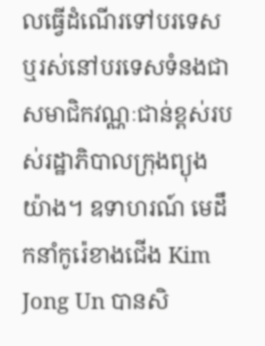លធ្វើដំណើរទៅបរទេស ឬរស់នៅបរទេសទំនងជាសមាជិកវណ្ណៈជាន់ខ្ពស់របស់រដ្ឋាភិបាលក្រុងព្យុងយ៉ាង។ ឧទាហរណ៍ មេដឹកនាំកូរ៉េខាងជើង Kim Jong Un បានសិ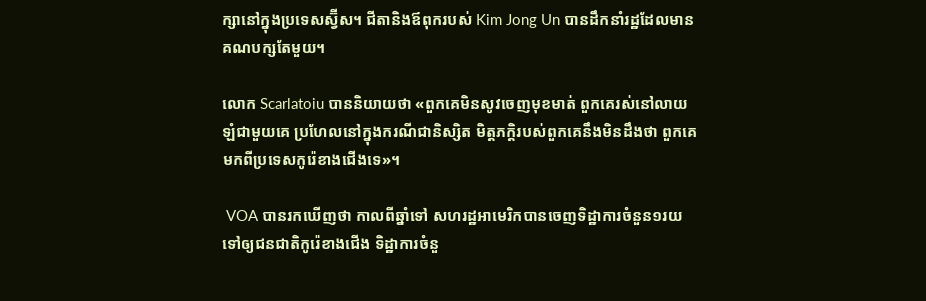ក្សានៅក្នុងប្រទេសស្វ៊ីស។ ជីតានិងឪពុករបស់ Kim Jong Un បានដឹកនាំរដ្ឋដែលមានគណបក្សតែមួយ។

លោក Scarlatoiu បាននិយាយថា «ពួកគេមិនសូវចេញមុខមាត់ ពួកគេរស់នៅលាយឡំជាមួយគេ ប្រហែលនៅក្នុងករណីជានិស្សិត មិត្តភក្តិរបស់ពួកគេនឹងមិនដឹងថា ពួកគេមកពីប្រទេសកូរ៉េខាងជើងទេ‍»។

 VOA បានរកឃើញថា កាលពីឆ្នាំទៅ សហរដ្ឋអាមេរិកបានចេញទិដ្ឋាការចំនួន១រយទៅឲ្យជនជាតិកូរ៉េខាងជើង ទិដ្ឋាការចំនួ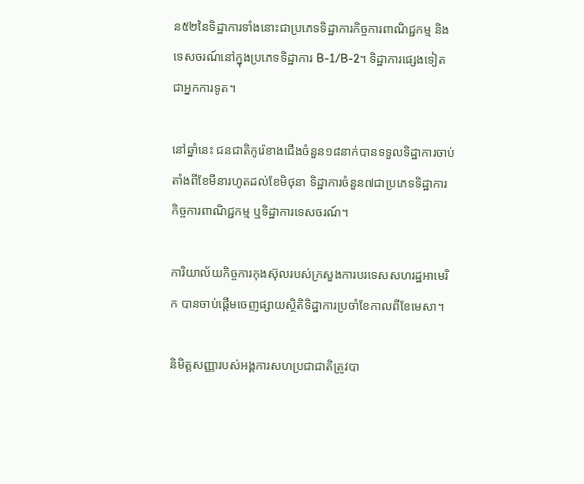ន៥២នៃទិដ្ឋាការទាំងនោះជាប្រភេទទិដ្ឋាការកិច្ចការពាណិជ្ជកម្ម និងទេសចរណ៍នៅក្នុងប្រភេទទិដ្ឋាការ B-1/B-2។ ទិដ្ឋាការផ្សេងទៀតជាអ្នកការទូត។

នៅឆ្នាំនេះ ជនជាតិកូរ៉េខាងជើងចំនួន១៨នាក់បានទទួលទិដ្ឋាការចាប់តាំងពីខែមីនារហូតដល់ខែមិថុនា ទិដ្ឋាការចំនួន៧ជាប្រភេទទិដ្ឋាការកិច្ចការពាណិជ្ជកម្ម ឬទិដ្ឋាការទេសចរណ៍។

ការិយាល័យកិច្ចការកុងស៊ុលរបស់ក្រសួងការបរទេសសហរដ្ឋអាមេរិក បានចាប់ផ្តើមចេញផ្សាយស្ថិតិទិដ្ឋាការប្រចាំខែកាលពីខែមេសា។

និមិត្តសញ្ញារបស់អង្គការសហប្រជាជាតិត្រូវបា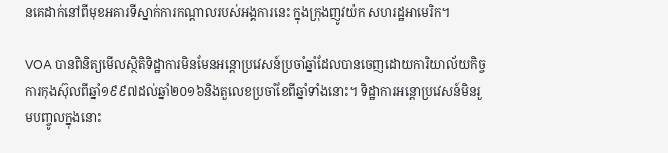នគេដាក់នៅពីមុខអគារទីស្នាក់ការកណ្តាលរបស់អង្គការនេះ ក្នុងក្រុងញូវយ៉ក សហរដ្ឋអាមេរិក។

VOA បានពិនិត្យមើលស្ថិតិទិដ្ឋាការមិនមែនអន្តោប្រវេសន៍ប្រចាំឆ្នាំដែលបានចេញដោយការិយាល័យកិច្ចការកុងស៊ុលពីឆ្នាំ១៩៩៧ដល់ឆ្នាំ២០១៦និងតួលេខប្រចាំខែពីឆ្នាំទាំងនោះ។ ទិដ្ឋាការអន្តោប្រវេសន៍មិនរួមបញ្ចូលក្នុងនោះ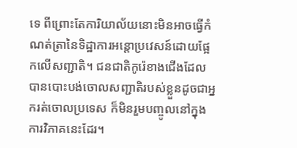ទេ ពីព្រោះតែការិយាល័យនោះមិនអាចធ្វើកំណត់ត្រានៃទិដ្ឋាការអន្តោប្រវេសន៍ដោយផ្អែកលើសញ្ជាតិ។ ជនជាតិកូរ៉េខាងជើងដែលបានបោះបង់ចោលសញ្ជាតិរបស់ខ្លួនដូចជាអ្នករត់ចោលប្រទេស ក៏មិនរួមបញ្ចូលនៅក្នុងការវិភាគនេះដែរ។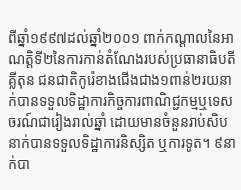ពីឆ្នាំ១៩៩៧ដល់ឆ្នាំ២០០១ ពាក់កណ្តាលនៃអាណត្តិទី២នៃការកាន់តំណែងរបស់ប្រធានាធិបតីគ្លីតុន ជនជាតិកូរ៉េខាងជើងជាង១ពាន់២រយនាក់បានទទួលទិដ្ឋាការកិច្ចការពាណិជ្ជកម្មឬទេសចរណ៍ជារៀងរាល់ឆ្នាំ ដោយមានចំនួនរាប់សិបនាក់បានទទួលទិដ្ឋាការនិស្សិត ឬការទូត។ ៩នាក់បា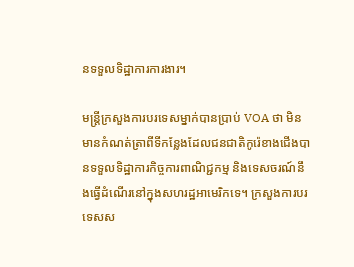នទទួលទិដ្ឋាការការងារ។

មន្ត្រីក្រសួងការបរទេសម្នាក់បានប្រាប់ VOA ថា មិនមានកំណត់ត្រាពីទីកន្លែងដែលជនជាតិកូរ៉េខាងជើងបានទទួលទិដ្ឋាការកិច្ចការពាណិជ្ជកម្ម និងទេសចរណ៍នឹងធ្វើដំណើរនៅក្នុងសហរដ្ឋអាមេរិកទេ។ ក្រសួងការបរទេសស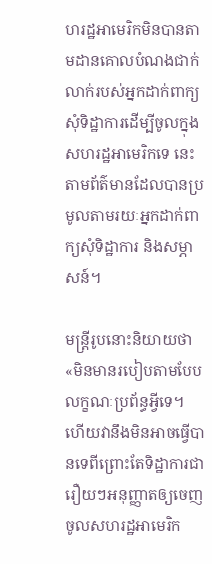ហរដ្ឋអាមេរិកមិនបានតាមដានគោលបំណងជាក់លាក់របស់អ្នកដាក់ពាក្យសុំទិដ្ឋាការដើម្បីចូលក្នុងសហរដ្ឋអាមេរិកទេ នេះតាមព័ត៌មានដែលបានប្រមូលតាមរយៈអ្នកដាក់ពាក្យសុំទិដ្ឋាការ និងសម្ភាសន៍។

មន្ត្រីរូបនោះនិយាយថា «មិនមានរបៀបតាមបែបលក្ខណៈប្រព័ន្ធអ្វីទេ។ ហើយវានឹងមិនអាចធ្វើបានទេពីព្រោះតែទិដ្ឋាការជារឿយៗអនុញ្ញាតឲ្យចេញចូលសហរដ្ឋអាមេរិក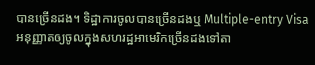បានច្រើនដង។ ទិដ្ឋាការចូលបានច្រើនដងឬ Multiple-entry Visa អនុញ្ញាតឲ្យចូលក្នុងសហរដ្ឋអាមេរិកច្រើនដងទៅតា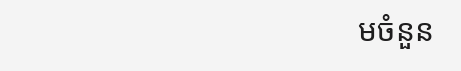មចំនួន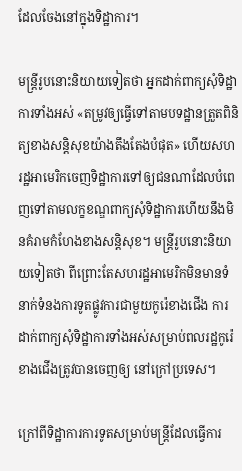ដែលចែងនៅក្នុងទិដ្ឋាការ។

មន្ត្រីរូបនោះនិយាយទៀតថា អ្នកដាក់ពាក្យសុំទិដ្ឋាការទាំងអស់ «តម្រូវឲ្យធ្វើទៅតាមបទដ្ឋានត្រួតពិនិត្យខាងសន្តិសុខយ៉ាងតឹងតែងបំផុត‍» ហើយសហរដ្ឋអាមេរិកចេញទិដ្ឋាការទៅឲ្យជនណាដែលបំពេញទៅតាមលក្ខខណ្ឌពាក្យសុំទិដ្ឋាការហើយនឹងមិនគំរាមកំហែងខាងសន្តិសុខ។ មន្ត្រីរូបនោះនិយាយទៀតថា ពីព្រោះតែសហរដ្ឋអាមេរិកមិនមានទំនាក់ទំនងការទូតផ្លូវការជាមួយកូរ៉េខាងជើង ការដាក់ពាក្យសុំទិដ្ឋាការទាំងអស់សម្រាប់ពលរដ្ឋកូរ៉េខាងជើងត្រូវបានចេញឲ្យ នៅក្រៅប្រទេស។

ក្រៅពីទិដ្ឋាការការទូតសម្រាប់មន្ត្រីដែលធ្វើការ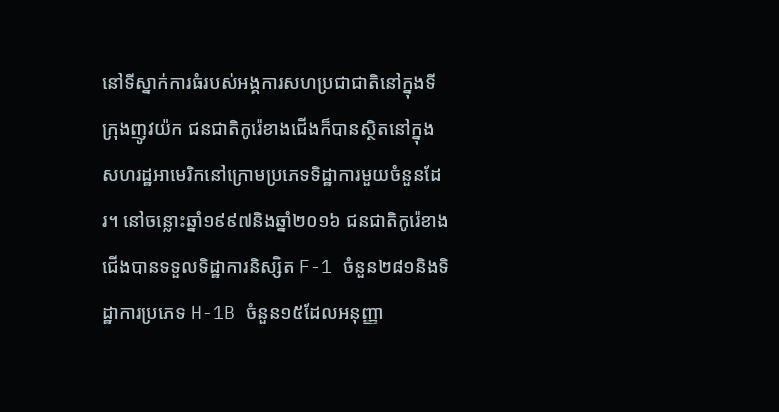នៅទីស្នាក់ការធំរបស់អង្គការសហប្រជាជាតិនៅក្នុងទីក្រុងញូវយ៉ក ជនជាតិកូរ៉េខាងជើងក៏បានស្ថិតនៅក្នុងសហរដ្ឋអាមេរិកនៅក្រោមប្រភេទទិដ្ឋាការមួយចំនួនដែរ។ នៅចន្លោះឆ្នាំ១៩៩៧និងឆ្នាំ២០១៦ ជនជាតិកូរ៉េខាងជើងបានទទួលទិដ្ឋាការនិស្សិត F-1 ចំនួន២៨១និងទិដ្ឋាការប្រភេទ H-1B ចំនួន១៥ដែលអនុញ្ញា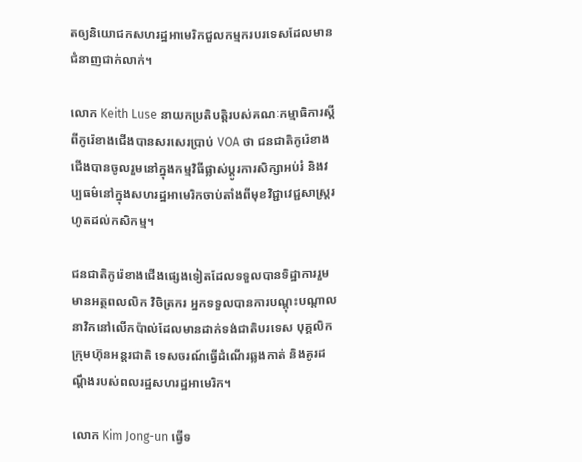តឲ្យនិយោជកសហរដ្ឋអាមេរិកជួលកម្មករបរទេសដែលមានជំនាញជាក់លាក់។

លោក Keith Luse នាយកប្រតិបត្តិរបស់គណៈកម្មាធិការស្តីពីកូរ៉េខាងជើងបានសរសេរប្រាប់ VOA ថា ជនជាតិកូរ៉េខាងជើងបានចូលរួមនៅក្នុងកម្មវិធីផ្លាស់ប្តូរការសិក្សាអប់រំ និងវប្បធម៌នៅក្នុងសហរដ្ឋអាមេរិកចាប់តាំងពីមុខវិជ្ជាវេជ្ជសាស្ត្ររហូតដល់កសិកម្ម។

ជនជាតិកូរ៉េខាងជើងផ្សេងទៀតដែលទទួលបានទិដ្ឋាការរួមមានអត្ថពលលិក វិចិត្រករ អ្នកទទួលបានការបណ្តុះបណ្តាល នាវិកនៅលើកប៉ាល់ដែលមានដាក់ទង់ជាតិបរទេស បុគ្គលិកក្រុមហ៊ុនអន្តរជាតិ ទេសចរណ៍ធ្វើដំណើរឆ្លងកាត់ និងគូរដណ្តឹងរបស់ពលរដ្ឋសហរដ្ឋអាមេរិក។

លោក Kim Jong-un ធ្វើទ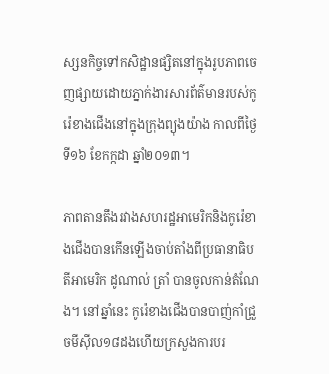ស្សនកិច្ចទៅកសិដ្ឋានផ្សិតនៅក្នុងរូបភាពចេញផ្សាយដោយភ្នាក់ងារសារព័ត៌មានរបស់កូរ៉េខាងជើងនៅក្នុងក្រុងព្យុងយ៉ាង កាលពីថ្ងៃទី១៦ ខែកក្កដា ឆ្នាំ២០១៣។

ភាពតានតឹងរវាងសហរដ្ឋអាមេរិកនិងកូរ៉េខាងជើងបានកើនឡើងចាប់តាំងពីប្រធានាធិបតីអាមេរិក ដូណាល់ ត្រាំ បានចូលកាន់តំណែង។ នៅឆ្នាំនេះ កូរ៉េខាងជើងបានបាញ់កាំជ្រួចមីស៊ីល១៨ដងហើយក្រសួងការបរ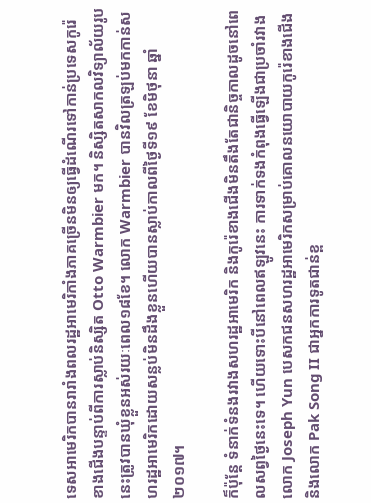ទេសអាមេរិកបានរារាំងពលរដ្ឋអាមេរិកាំងភាគច្រើនមិនឲ្យធ្វើដំណើរទៅកាន់ប្រទេសកូរ៉េខាងជើងបន្ទាប់ពីការស្លាប់និស្សិត Otto Warmbier មក។ និស្សិតសាកលវិទ្យាល័យរូបនេះត្រូវបានឃុំខ្លួនអស់រយៈពេល១៨ខែ។ លោក Warmbier បានវិលត្រឡប់មកកាន់សហរដ្ឋអាមេរិកដោយសន្លប់មិនដឹងខ្លួនហើយបានស្លាប់កាលពីថ្ងៃទី១៩ ខែមិថុនា ឆ្នាំ២០១៧។

ក៏ប៉ុន្តែ ទំនាក់ទំនងរវាងសហរដ្ឋអាមេរិក និងកូរ៉េខាងជើងមិនតឹងតែជានិច្ចកាលដូចនៅពេលសព្វថ្ងៃនេះទេ។ ហើយទោះបីនៅពេលឥឡូវនេះ ការទាក់ទងកំពុងធ្វើឡើងជាប្រចាំរវាងលោក Joseph Yun បេសកជនសហរដ្ឋអាមេរិកសម្រាប់គោលនយោបាយកូរ៉េខាងជើងនិងលោក Pak Song II ជាអ្នកការទូតជាន់ខ្ព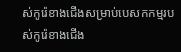ស់កូរ៉េខាងជើងសម្រាប់បេសកកម្មរបស់កូរ៉េខាងជើង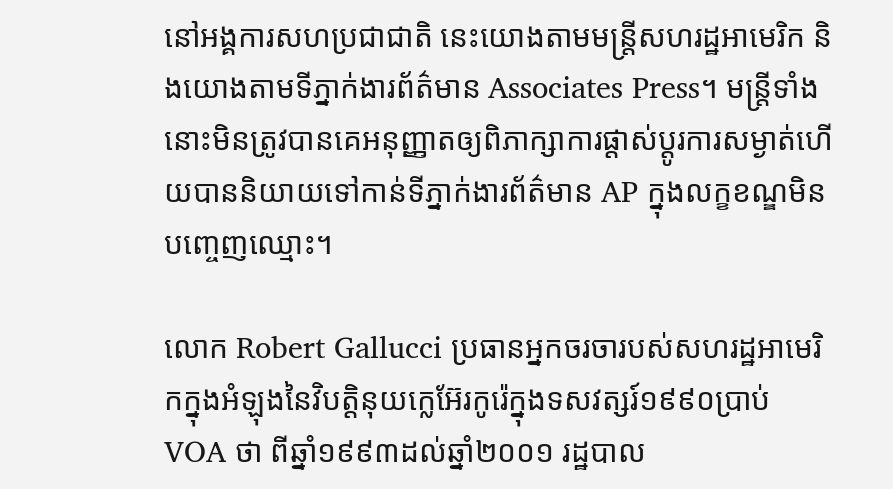នៅអង្គការសហប្រជាជាតិ នេះយោងតាមមន្ត្រីសហរដ្ឋអាមេរិក និងយោងតាមទីភ្នាក់ងារព័ត៌មាន Associates Press។ មន្ត្រីទាំងនោះមិនត្រូវបានគេអនុញ្ញាតឲ្យពិភាក្សាការផ្តាស់ប្តូរការសម្ងាត់ហើយបាននិយាយទៅកាន់ទីភ្នាក់ងារព័ត៌មាន AP ក្នុងលក្ខខណ្ឌមិនបញ្ចេញឈ្មោះ។

លោក Robert Gallucci ប្រធានអ្នកចរចារបស់សហរដ្ឋអាមេរិកក្នុងអំឡុងនៃវិបត្តិនុយក្លេអ៊ែរកូរ៉េក្នុងទសវត្សរ៍១៩៩០ប្រាប់ VOA ថា ពីឆ្នាំ១៩៩៣ដល់ឆ្នាំ២០០១ រដ្ឋបាល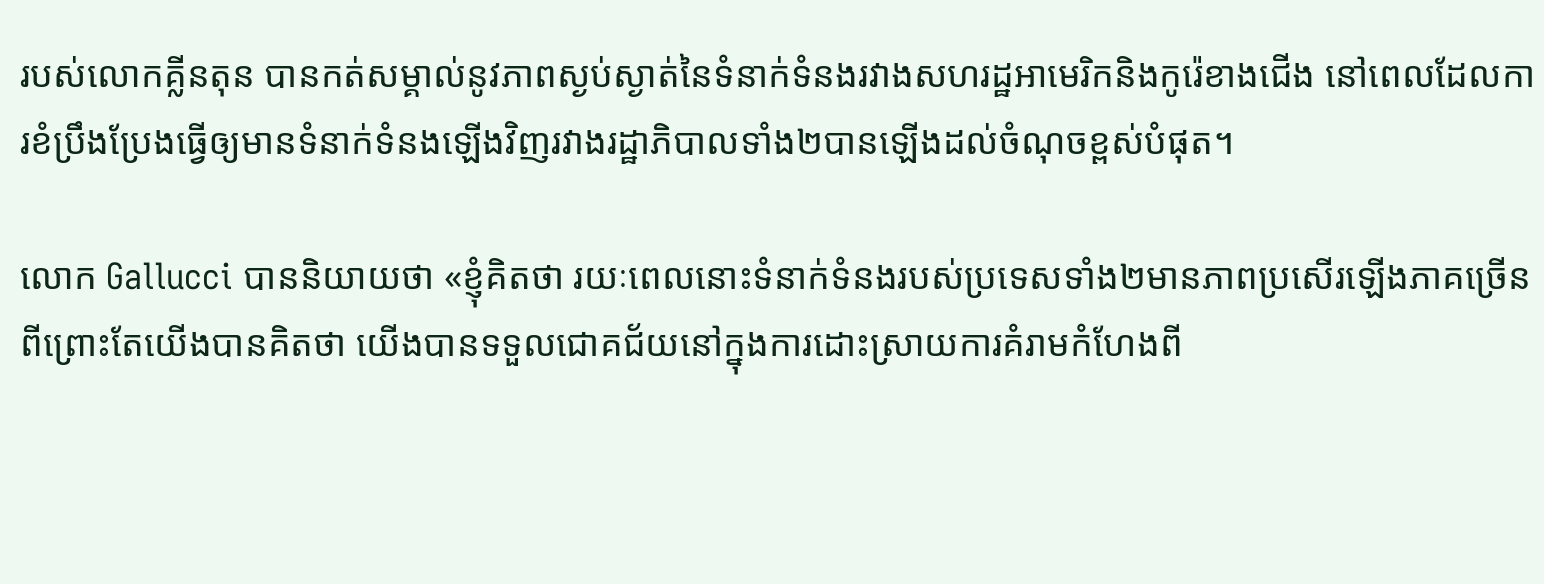របស់លោកគ្លីនតុន បានកត់សម្គាល់នូវភាពស្ងប់ស្ងាត់នៃទំនាក់ទំនងរវាងសហរដ្ឋអាមេរិកនិងកូរ៉េខាងជើង នៅពេលដែលការខំប្រឹងប្រែងធ្វើឲ្យមានទំនាក់ទំនងឡើងវិញរវាងរដ្ឋាភិបាលទាំង២បានឡើងដល់ចំណុចខ្ពស់បំផុត។

លោក Gallucci បាននិយាយថា «ខ្ញុំគិតថា រយៈពេលនោះទំនាក់ទំនងរបស់ប្រទេសទាំង២មានភាពប្រសើរឡើងភាគច្រើនពីព្រោះតែយើងបានគិតថា យើងបានទទួលជោគជ័យនៅក្នុងការដោះស្រាយការគំរាមកំហែងពី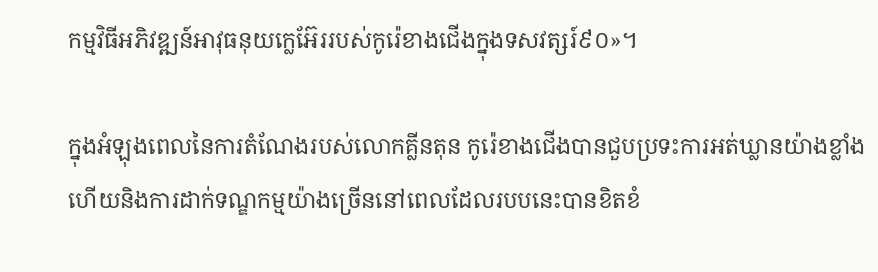កម្មវិធីអភិវឌ្ឍន៍អាវុធនុយក្លេអ៊ែររបស់កូរ៉េខាងជើងក្នុងទសវត្សរ៍៩០‍»។

ក្នុងអំឡុងពេលនៃការតំណែងរបស់លោកគ្លីនតុន កូរ៉េខាងជើងបានជួបប្រទះការអត់ឃ្លានយ៉ាងខ្លាំងហើយនិងការដាក់ទណ្ឌកម្មយ៉ាងច្រើននៅពេលដែលរបបនេះបានខិតខំ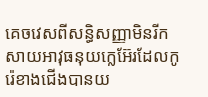គេចវេសពីសន្ធិសញ្ញាមិនរីកសាយអាវុធនុយក្លេអ៊ែរដែលកូរ៉េខាងជើងបានយ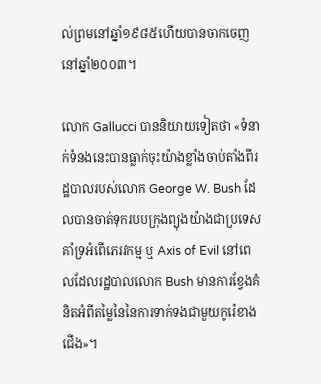ល់ព្រមនៅឆ្នាំ១៩៨៥ហើយបានចាកចេញនៅឆ្នាំ២០០៣។

លោក Gallucci បាននិយាយទៀតថា «ទំនាក់ទំនងនេះបានធ្លាក់ចុះយ៉ាងខ្លាំងចាប់តាំងពីរដ្ឋបាលរបស់លោក George W. Bush ដែលបានចាត់ទុករបបក្រុងព្យុងយ៉ាងជាប្រទេសគាំទ្រអំពើភេរវកម្ម ឬ Axis of Evil នៅពេលដែលរដ្ឋបាលលោក Bush មានការខ្វែងគំនិតអំពីតម្លៃនៃនៃការទាក់ទងជាមួយកូរ៉េខាងជើង‍»។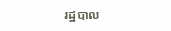រដ្ឋបាល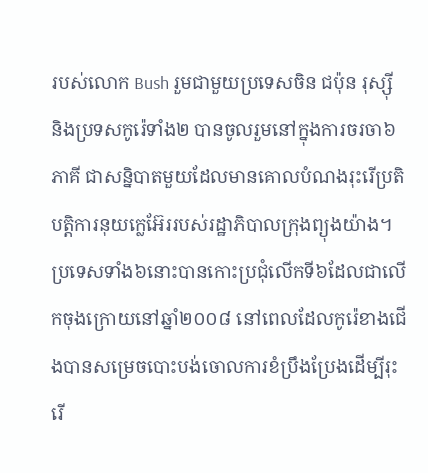របស់លោក Bush រួមជាមួយប្រទេសចិន ជប៉ុន រុស្ស៊ី និងប្រទសកូរ៉េទាំង២ បានចូលរួមនៅក្នុងការចរចា៦ភាគី ជាសន្និបាតមួយដែលមានគោលបំណងរុះរើប្រតិបត្តិការនុយក្លេអ៊ែររបស់រដ្ឋាភិបាលក្រុងព្យុងយ៉ាង។ ប្រទេសទាំង៦នោះបានកោះប្រជុំលើកទី៦ដែលជាលើកចុងក្រោយនៅឆ្នាំ២០០៨ នៅពេលដែលកូរ៉េខាងជើងបានសម្រេចបោះបង់ចោលការខំប្រឹងប្រែងដើម្បីរុះរើ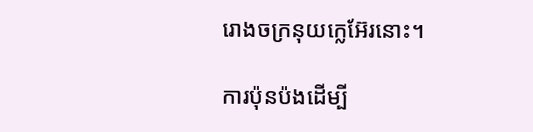រោងចក្រនុយក្លេអ៊ែរនោះ។

ការប៉ុនប៉ងដើម្បី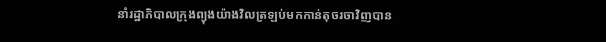នាំរដ្ឋាភិបាលក្រុងព្យុងយ៉ាងវិលត្រឡប់មកកាន់តុចរចាវិញបាន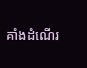គាំងដំណើរ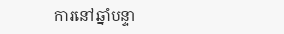ការនៅឆ្នាំបន្ទា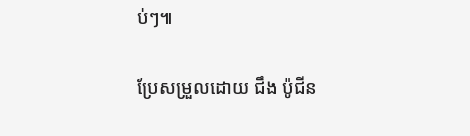ប់ៗ៕

ប្រែសម្រួលដោយ ជឹង ប៉ូជីន